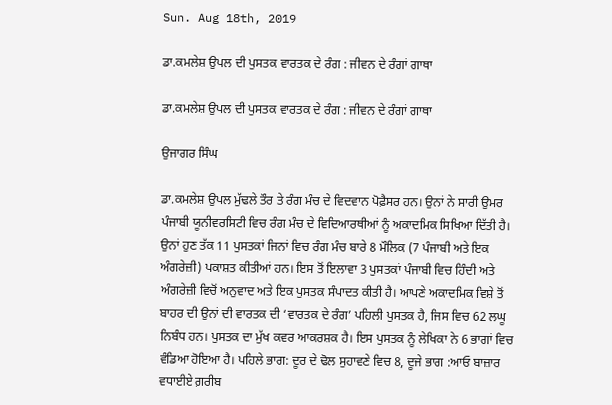Sun. Aug 18th, 2019

ਡਾ.ਕਮਲੇਸ਼ ਉਪਲ ਦੀ ਪੁਸਤਕ ਵਾਰਤਕ ਦੇ ਰੰਗ : ਜੀਵਨ ਦੇ ਰੰਗਾਂ ਗਾਥਾ

ਡਾ.ਕਮਲੇਸ਼ ਉਪਲ ਦੀ ਪੁਸਤਕ ਵਾਰਤਕ ਦੇ ਰੰਗ : ਜੀਵਨ ਦੇ ਰੰਗਾਂ ਗਾਥਾ

ਉਜਾਗਰ ਸਿੰਘ

ਡਾ.ਕਮਲੇਸ਼ ਉਪਲ ਮੁੱਢਲੇ ਤੌਰ ਤੇ ਰੰਗ ਮੰਚ ਦੇ ਵਿਦਵਾਨ ਪੋਫ਼ੈਸਰ ਹਨ। ਉਨਾਂ ਨੇ ਸਾਰੀ ਉਮਰ ਪੰਜਾਬੀ ਯੂਨੀਵਰਸਿਟੀ ਵਿਚ ਰੰਗ ਮੰਚ ਦੇ ਵਿਦਿਆਰਥੀਆਂ ਨੂੰ ਅਕਾਦਮਿਕ ਸਿਖਿਆ ਦਿੱਤੀ ਹੈ। ਉਨਾਂ ਹੁਣ ਤੱਕ 11 ਪੁਸਤਕਾਂ ਜਿਨਾਂ ਵਿਚ ਰੰਗ ਮੰਚ ਬਾਰੇ 8 ਮੌਲਿਕ (7 ਪੰਜਾਬੀ ਅਤੇ ਇਕ ਅੰਗਰੇਜ਼ੀ) ਪਕਾਸ਼ਤ ਕੀਤੀਆਂ ਹਨ। ਇਸ ਤੋਂ ਇਲਾਵਾ 3 ਪੁਸਤਕਾਂ ਪੰਜਾਬੀ ਵਿਚ ਹਿੰਦੀ ਅਤੇ ਅੰਗਰੇਜ਼ੀ ਵਿਚੋਂ ਅਨੁਵਾਦ ਅਤੇ ਇਕ ਪੁਸਤਕ ਸੰਪਾਦਤ ਕੀਤੀ ਹੈ। ਆਪਣੇ ਅਕਾਦਮਿਕ ਵਿਸ਼ੇ ਤੋਂ ਬਾਹਰ ਦੀ ਉਨਾਂ ਦੀ ਵਾਰਤਕ ਦੀ ‘ਵਾਰਤਕ ਦੇ ਰੰਗ’ ਪਹਿਲੀ ਪੁਸਤਕ ਹੈ, ਜਿਸ ਵਿਚ 62 ਲਘੂ ਨਿਬੰਧ ਹਨ। ਪੁਸਤਕ ਦਾ ਮੁੱਖ ਕਵਰ ਆਕਰਸ਼ਕ ਹੈ। ਇਸ ਪੁਸਤਕ ਨੂੰ ਲੇਖਿਕਾ ਨੇ 6 ਭਾਗਾਂ ਵਿਚ ਵੰਡਿਆ ਹੋਇਆ ਹੈ। ਪਹਿਲੇ ਭਾਗ: ਦੂਰ ਦੇ ਢੋਲ ਸੁਹਾਵਣੇ ਵਿਚ 8, ਦੂਜੇ ਭਾਗ :ਆਓ ਬਾਜ਼ਾਰ ਵਧਾਈਏ ਗ਼ਰੀਬ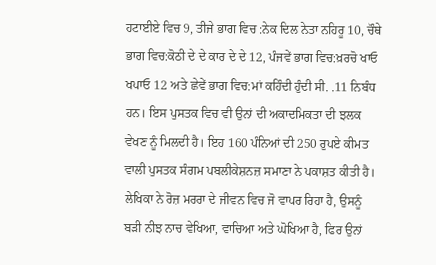ਹਟਾਈਏ ਵਿਚ 9, ਤੀਜੇ ਭਾਗ ਵਿਚ :ਨੇਕ ਦਿਲ ਨੇਤਾ ਨਹਿਰੂ 10, ਚੌਥੇ ਭਾਗ ਵਿਚ:ਕੋਠੀ ਦੇ ਦੇ ਕਾਰ ਦੇ ਦੇ 12, ਪੰਜਵੇਂ ਭਾਗ ਵਿਚ:ਖ਼ਰਚੋ ਖਾਓ ਖਪਾਓ 12 ਅਤੇ ਛੇਵੇਂ ਭਾਗ ਵਿਚ:ਮਾਂ ਕਹਿੰਦੀ ਹੁੰਦੀ ਸੀ. .11 ਨਿਬੰਧ ਹਨ। ਇਸ ਪੁਸਤਕ ਵਿਚ ਵੀ ਉਨਾਂ ਦੀ ਅਕਾਦਮਿਕਤਾ ਦੀ ਝਲਕ ਵੇਖਣ ਨੂੰ ਮਿਲਦੀ ਹੈ। ਇਹ 160 ਪੰਨਿਆਂ ਦੀ 250 ਰੁਪਏ ਕੀਮਤ ਵਾਲੀ ਪੁਸਤਕ ਸੰਗਮ ਪਬਲੀਕੇਸ਼ਨਜ਼ ਸਮਾਣਾ ਨੇ ਪਕਾਸ਼ਤ ਕੀਤੀ ਹੈ। ਲੇਖਿਕਾ ਨੇ ਰੋਜ਼ ਮਰਰਾ ਦੇ ਜੀਵਨ ਵਿਚ ਜੋ ਵਾਪਰ ਰਿਹਾ ਹੈ, ਉਸਨੂੰ ਬੜੀ ਨੀਝ ਨਾਚ ਵੇਖਿਆ, ਵਾਚਿਆ ਅਤੇ ਘੋਖਿਆ ਹੈ, ਫਿਰ ਉਨਾਂ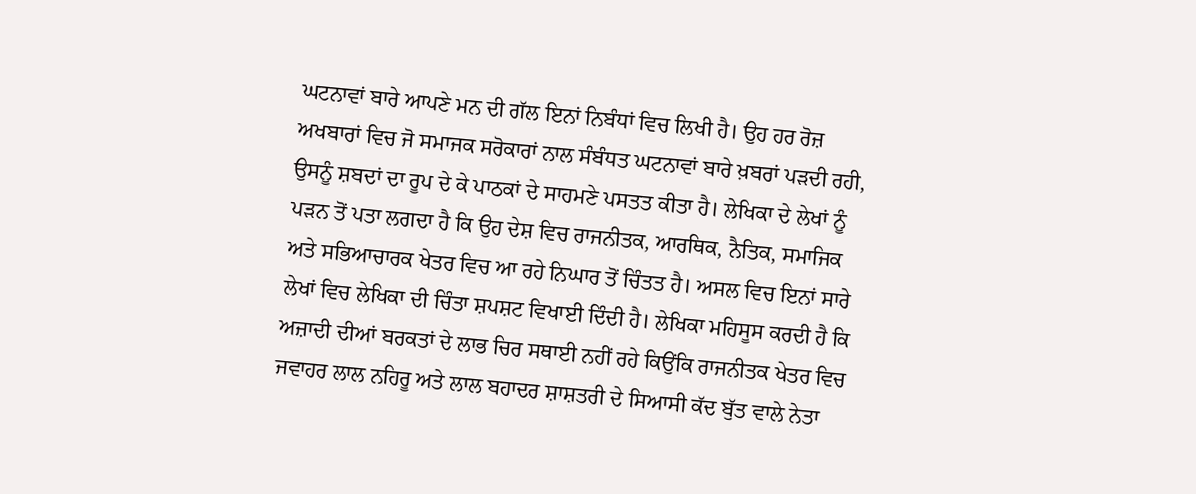ਘਟਨਾਵਾਂ ਬਾਰੇ ਆਪਣੇ ਮਨ ਦੀ ਗੱਲ ਇਨਾਂ ਨਿਬੰਧਾਂ ਵਿਚ ਲਿਖੀ ਹੈ। ਉਹ ਹਰ ਰੋਜ਼ ਅਖਬਾਰਾਂ ਵਿਚ ਜੋ ਸਮਾਜਕ ਸਰੋਕਾਰਾਂ ਨਾਲ ਸੰਬੰਧਤ ਘਟਨਾਵਾਂ ਬਾਰੇ ਖ਼ਬਰਾਂ ਪੜਦੀ ਰਹੀ, ਉਸਨੂੰ ਸ਼ਬਦਾਂ ਦਾ ਰੂਪ ਦੇ ਕੇ ਪਾਠਕਾਂ ਦੇ ਸਾਹਮਣੇ ਪਸਤਤ ਕੀਤਾ ਹੈ। ਲੇਖਿਕਾ ਦੇ ਲੇਖਾਂ ਨੂੰ ਪੜਨ ਤੋਂ ਪਤਾ ਲਗਦਾ ਹੈ ਕਿ ਉਹ ਦੇਸ਼ ਵਿਚ ਰਾਜਨੀਤਕ, ਆਰਥਿਕ, ਨੈਤਿਕ, ਸਮਾਜਿਕ ਅਤੇ ਸਭਿਆਚਾਰਕ ਖੇਤਰ ਵਿਚ ਆ ਰਹੇ ਨਿਘਾਰ ਤੋਂ ਚਿੰਤਤ ਹੈ। ਅਸਲ ਵਿਚ ਇਨਾਂ ਸਾਰੇ ਲੇਖਾਂ ਵਿਚ ਲੇਖਿਕਾ ਦੀ ਚਿੰਤਾ ਸ਼ਪਸ਼ਟ ਵਿਖਾਈ ਦਿੰਦੀ ਹੈ। ਲੇਖਿਕਾ ਮਹਿਸੂਸ ਕਰਦੀ ਹੈ ਕਿ ਅਜ਼ਾਦੀ ਦੀਆਂ ਬਰਕਤਾਂ ਦੇ ਲਾਭ ਚਿਰ ਸਥਾਈ ਨਹੀਂ ਰਹੇ ਕਿਉਂਕਿ ਰਾਜਨੀਤਕ ਖੇਤਰ ਵਿਚ ਜਵਾਹਰ ਲਾਲ ਨਹਿਰੂ ਅਤੇ ਲਾਲ ਬਹਾਦਰ ਸ਼ਾਸ਼ਤਰੀ ਦੇ ਸਿਆਸੀ ਕੱਦ ਬੁੱਤ ਵਾਲੇ ਨੇਤਾ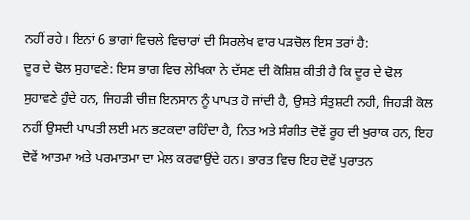ਨਹੀਂ ਰਹੇ। ਇਨਾਂ 6 ਭਾਗਾਂ ਵਿਚਲੇ ਵਿਚਾਰਾਂ ਦੀ ਸਿਰਲੇਖ ਵਾਰ ਪੜਚੋਲ ਇਸ ਤਰਾਂ ਹੈ:
ਦੂਰ ਦੇ ਢੋਲ ਸੁਹਾਵਣੇ: ਇਸ ਭਾਗ ਵਿਚ ਲੇਖਿਕਾ ਨੇ ਦੱਸਣ ਦੀ ਕੋਸ਼ਿਸ਼ ਕੀਤੀ ਹੈ ਕਿ ਦੂਰ ਦੇ ਢੋਲ ਸੁਹਾਵਣੇ ਹੁੰਦੇ ਹਨ, ਜਿਹੜੀ ਚੀਜ਼ ਇਨਸਾਨ ਨੂੰ ਪਾਪਤ ਹੋ ਜਾਂਦੀ ਹੈ, ਉਸਤੇ ਸੰਤੁਸ਼ਟੀ ਨਹੀ, ਜਿਹੜੀ ਕੋਲ ਨਹੀਂ ਉਸਦੀ ਪਾਪਤੀ ਲਈ ਮਨ ਭਟਕਦਾ ਰਹਿੰਦਾ ਹੈ, ਨਿਤ ਅਤੇ ਸੰਗੀਤ ਦੋਵੇਂ ਰੂਹ ਦੀ ਖੁਰਾਕ ਹਨ, ਇਹ ਦੋਵੇਂ ਆਤਮਾ ਅਤੇ ਪਰਮਾਤਮਾ ਦਾ ਮੇਲ ਕਰਵਾਉਂਦੇ ਹਨ। ਭਾਰਤ ਵਿਚ ਇਹ ਦੋਵੇਂ ਪੁਰਾਤਨ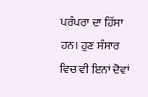ਪਰੰਪਰਾ ਦਾ ਹਿੱਸਾ ਹਨ। ਹੁਣ ਸੰਸਾਰ ਵਿਚ ਵੀ ਇਨਾਂ ਦੋਵਾਂ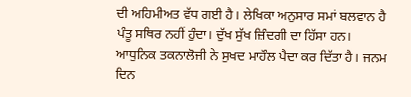ਦੀ ਅਹਿਮੀਅਤ ਵੱਧ ਗਈ ਹੈ। ਲੇਖਿਕਾ ਅਨੁਸਾਰ ਸਮਾਂ ਬਲਵਾਨ ਹੈ ਪੰਤੂ ਸਥਿਰ ਨਹੀਂ ਹੁੰਦਾ। ਦੁੱਖ ਸੁੱਖ ਜ਼ਿੰਦਗੀ ਦਾ ਹਿੱਸਾ ਹਨ। ਆਧੁਨਿਕ ਤਕਨਾਲੋਜੀ ਨੇ ਸੁਖਦ ਮਾਹੌਲ ਪੈਦਾ ਕਰ ਦਿੱਤਾ ਹੈ। ਜਨਮ ਦਿਨ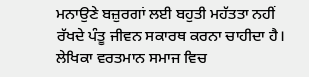ਮਨਾਉਣੇ ਬਜ਼ੁਰਗਾਂ ਲਈ ਬਹੁਤੀ ਮਹੱਤਤਾ ਨਹੀਂ ਰੱਖਦੇ ਪੰਤੂ ਜੀਵਨ ਸਕਾਰਥ ਕਰਨਾ ਚਾਹੀਦਾ ਹੈ। ਲੇਖਿਕਾ ਵਰਤਮਾਨ ਸਮਾਜ ਵਿਚ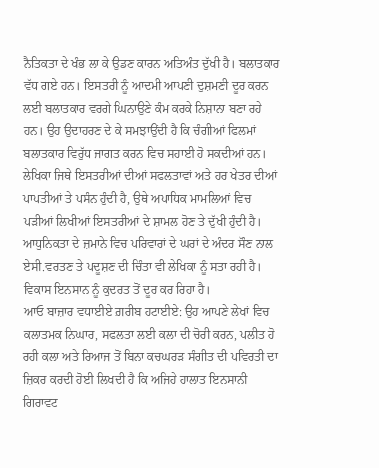ਨੈਤਿਕਤਾ ਦੇ ਖੰਭ ਲਾ ਕੇ ਉਡਣ ਕਾਰਨ ਅਤਿਅੰਤ ਦੁੱਖੀ ਹੈ। ਬਲਾਤਕਾਰ ਵੱਧ ਗਏ ਹਨ। ਇਸਤਰੀ ਨੂੰ ਆਦਮੀ ਆਪਣੀ ਦੁਸ਼ਮਣੀ ਦੂਰ ਕਰਨ ਲਈ ਬਲਾਤਕਾਰ ਵਰਗੇ ਘਿਨਾਉਣੇ ਕੰਮ ਕਰਕੇ ਨਿਸ਼ਾਨਾ ਬਣਾ ਰਹੇ ਹਨ। ਉਹ ਉਦਾਹਰਣ ਦੇ ਕੇ ਸਮਝਾਉਂਦੀ ਹੈ ਕਿ ਚੰਗੀਆਂ ਫਿਲਮਾਂ ਬਲਾਤਕਾਰ ਵਿਰੁੱਧ ਜਾਗਤ ਕਰਨ ਵਿਚ ਸਹਾਈ ਹੋ ਸਕਦੀਆਂ ਹਨ। ਲੇਖਿਕਾ ਜਿਥੇ ਇਸਤਰੀਆਂ ਦੀਆਂ ਸਫਲਤਾਵਾਂ ਅਤੇ ਹਰ ਖੇਤਰ ਦੀਆਂ ਪਾਪਤੀਆਂ ਤੇ ਪਸੰਨ ਹੁੰਦੀ ਹੈ, ਉਥੇ ਅਪਾਧਿਕ ਮਾਮਲਿਆਂ ਵਿਚ ਪੜੀਆਂ ਲਿਖੀਆਂ ਇਸਤਰੀਆਂ ਦੇ ਸ਼ਾਮਲ ਹੋਣ ਤੇ ਦੁੱਖੀ ਹੁੰਦੀ ਹੈ। ਆਧੁਨਿਕਤਾ ਦੇ ਜ਼ਮਾਨੇ ਵਿਚ ਪਰਿਵਾਰਾਂ ਦੇ ਘਰਾਂ ਦੇ ਅੰਦਰ ਸੌਣ ਨਾਲ ਏਸੀ.ਵਰਤਣ ਤੇ ਪਦੂਸ਼ਣ ਦੀ ਚਿੰਤਾ ਵੀ ਲੇਖਿਕਾ ਨੂੰ ਸਤਾ ਰਹੀ ਹੈ। ਵਿਕਾਸ ਇਨਸਾਨ ਨੂੰ ਕੁਦਰਤ ਤੋਂ ਦੂਰ ਕਰ ਰਿਹਾ ਹੈ।
ਆਓ ਬਾਜ਼ਾਰ ਵਧਾਈਏ ਗ਼ਰੀਬ ਹਟਾਈਏ: ਉਹ ਆਪਣੇ ਲੇਖਾਂ ਵਿਚ ਕਲਾਤਮਕ ਨਿਘਾਰ, ਸਫਲਤਾ ਲਈ ਕਲਾ ਦੀ ਚੋਰੀ ਕਰਨ, ਪਲੀਤ ਹੋ ਰਹੀ ਕਲਾ ਅਤੇ ਰਿਆਜ ਤੋਂ ਬਿਨਾ ਕਚਘਰੜ ਸੰਗੀਤ ਦੀ ਪਵਿਰਤੀ ਦਾ ਜ਼ਿਕਰ ਕਰਦੀ ਹੋਈ ਲਿਖਦੀ ਹੈ ਕਿ ਅਜਿਹੇ ਹਾਲਾਤ ਇਨਸਾਨੀ ਗਿਰਾਵਟ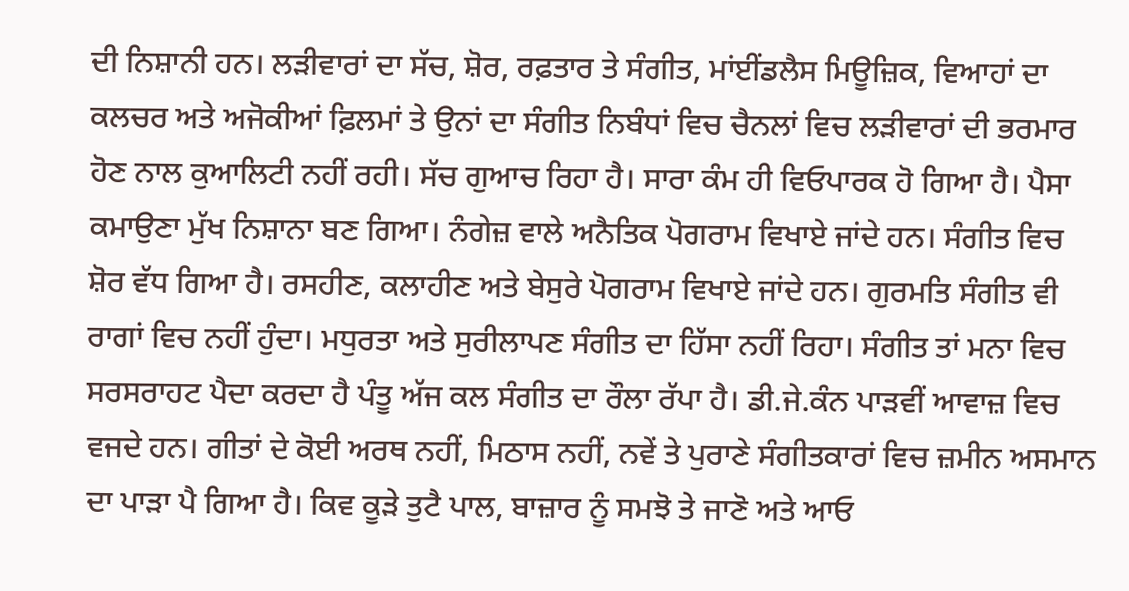ਦੀ ਨਿਸ਼ਾਨੀ ਹਨ। ਲੜੀਵਾਰਾਂ ਦਾ ਸੱਚ, ਸ਼ੋਰ, ਰਫ਼ਤਾਰ ਤੇ ਸੰਗੀਤ, ਮਾਂਈਂਡਲੈਸ ਮਿਊਜ਼ਿਕ, ਵਿਆਹਾਂ ਦਾ ਕਲਚਰ ਅਤੇ ਅਜੋਕੀਆਂ ਫ਼ਿਲਮਾਂ ਤੇ ਉਨਾਂ ਦਾ ਸੰਗੀਤ ਨਿਬੰਧਾਂ ਵਿਚ ਚੈਨਲਾਂ ਵਿਚ ਲੜੀਵਾਰਾਂ ਦੀ ਭਰਮਾਰ ਹੋਣ ਨਾਲ ਕੁਆਲਿਟੀ ਨਹੀਂ ਰਹੀ। ਸੱਚ ਗੁਆਚ ਰਿਹਾ ਹੈ। ਸਾਰਾ ਕੰਮ ਹੀ ਵਿਓਪਾਰਕ ਹੋ ਗਿਆ ਹੈ। ਪੈਸਾ ਕਮਾਉਣਾ ਮੁੱਖ ਨਿਸ਼ਾਨਾ ਬਣ ਗਿਆ। ਨੰਗੇਜ਼ ਵਾਲੇ ਅਨੈਤਿਕ ਪੋਗਰਾਮ ਵਿਖਾਏ ਜਾਂਦੇ ਹਨ। ਸੰਗੀਤ ਵਿਚ ਸ਼ੋਰ ਵੱਧ ਗਿਆ ਹੈ। ਰਸਹੀਣ, ਕਲਾਹੀਣ ਅਤੇ ਬੇਸੁਰੇ ਪੋਗਰਾਮ ਵਿਖਾਏ ਜਾਂਦੇ ਹਨ। ਗੁਰਮਤਿ ਸੰਗੀਤ ਵੀ ਰਾਗਾਂ ਵਿਚ ਨਹੀਂ ਹੁੰਦਾ। ਮਧੁਰਤਾ ਅਤੇ ਸੁਰੀਲਾਪਣ ਸੰਗੀਤ ਦਾ ਹਿੱਸਾ ਨਹੀਂ ਰਿਹਾ। ਸੰਗੀਤ ਤਾਂ ਮਨਾ ਵਿਚ ਸਰਸਰਾਹਟ ਪੈਦਾ ਕਰਦਾ ਹੈ ਪੰਤੂ ਅੱਜ ਕਲ ਸੰਗੀਤ ਦਾ ਰੌਲਾ ਰੱਪਾ ਹੈ। ਡੀ.ਜੇ.ਕੰਨ ਪਾੜਵੀਂ ਆਵਾਜ਼ ਵਿਚ ਵਜਦੇ ਹਨ। ਗੀਤਾਂ ਦੇ ਕੋਈ ਅਰਥ ਨਹੀਂ, ਮਿਠਾਸ ਨਹੀਂ, ਨਵੇਂ ਤੇ ਪੁਰਾਣੇ ਸੰਗੀਤਕਾਰਾਂ ਵਿਚ ਜ਼ਮੀਨ ਅਸਮਾਨ ਦਾ ਪਾੜਾ ਪੈ ਗਿਆ ਹੈ। ਕਿਵ ਕੂੜੇ ਤੁਟੈ ਪਾਲ, ਬਾਜ਼ਾਰ ਨੂੰ ਸਮਝੋ ਤੇ ਜਾਣੋ ਅਤੇ ਆਓ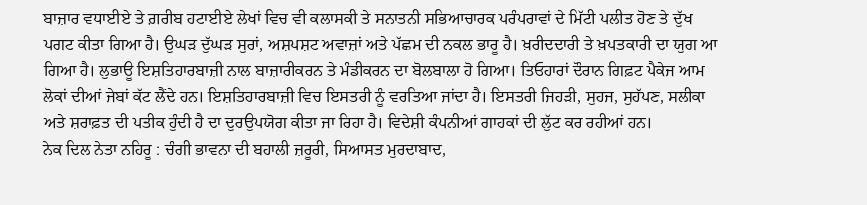ਬਾਜ਼ਾਰ ਵਧਾਈਏ ਤੇ ਗ਼ਰੀਬ ਹਟਾਈਏ ਲੇਖਾਂ ਵਿਚ ਵੀ ਕਲਾਸਕੀ ਤੇ ਸਨਾਤਨੀ ਸਭਿਆਚਾਰਕ ਪਰੰਪਰਾਵਾਂ ਦੇ ਮਿੱਟੀ ਪਲੀਤ ਹੋਣ ਤੇ ਦੁੱਖ ਪਗਟ ਕੀਤਾ ਗਿਆ ਹੈ। ਉਘੜ ਦੁੱਘੜ ਸੁਰਾਂ, ਅਸ਼ਪਸ਼ਟ ਅਵਾਜ਼ਾਂ ਅਤੇ ਪੱਛਮ ਦੀ ਨਕਲ ਭਾਰੂ ਹੈ। ਖ਼ਰੀਦਦਾਰੀ ਤੇ ਖ਼ਪਤਕਾਰੀ ਦਾ ਯੁਗ ਆ ਗਿਆ ਹੈ। ਲੁਭਾਊ ਇਸ਼ਤਿਹਾਰਬਾਜ਼ੀ ਨਾਲ ਬਾਜ਼ਾਰੀਕਰਨ ਤੇ ਮੰਡੀਕਰਨ ਦਾ ਬੋਲਬਾਲਾ ਹੋ ਗਿਆ। ਤਿਓਹਾਰਾਂ ਦੌਰਾਨ ਗਿਫ਼ਟ ਪੈਕੇਜ ਆਮ ਲੋਕਾਂ ਦੀਆਂ ਜੇਬਾਂ ਕੱਟ ਲੈਂਦੇ ਹਨ। ਇਸ਼ਤਿਹਾਰਬਾਜ਼ੀ ਵਿਚ ਇਸਤਰੀ ਨੂੰ ਵਰਤਿਆ ਜਾਂਦਾ ਹੈ। ਇਸਤਰੀ ਜਿਹੜੀ, ਸੁਹਜ, ਸੁਹੱਪਣ, ਸਲੀਕਾ ਅਤੇ ਸ਼ਰਾਫ਼ਤ ਦੀ ਪਤੀਕ ਹੁੰਦੀ ਹੈ ਦਾ ਦੁਰਉਪਯੋਗ ਕੀਤਾ ਜਾ ਰਿਹਾ ਹੈ। ਵਿਦੇਸ਼ੀ ਕੰਪਨੀਆਂ ਗਾਹਕਾਂ ਦੀ ਲੁੱਟ ਕਰ ਰਹੀਆਂ ਹਨ।
ਨੇਕ ਦਿਲ ਨੇਤਾ ਨਹਿਰੂ : ਚੰਗੀ ਭਾਵਨਾ ਦੀ ਬਹਾਲੀ ਜ਼ਰੂਰੀ, ਸਿਆਸਤ ਮੁਰਦਾਬਾਦ,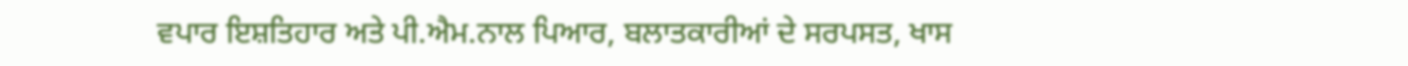ਵਪਾਰ ਇਸ਼ਤਿਹਾਰ ਅਤੇ ਪੀ.ਐਮ.ਨਾਲ ਪਿਆਰ, ਬਲਾਤਕਾਰੀਆਂ ਦੇ ਸਰਪਸਤ, ਖਾਸ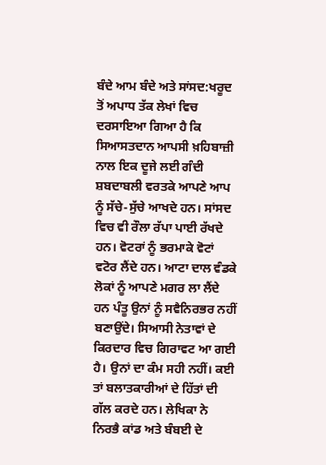ਬੰਦੇ ਆਮ ਬੰਦੇ ਅਤੇ ਸਾਂਸਦ:ਖਰੂਦ ਤੋਂ ਅਪਾਧ ਤੱਕ ਲੇਖਾਂ ਵਿਚ ਦਰਸਾਇਆ ਗਿਆ ਹੈ ਕਿ ਸਿਆਸਤਦਾਨ ਆਪਸੀ ਖ਼ਹਿਬਾਜ਼ੀ ਨਾਲ ਇਕ ਦੂਜੇ ਲਈ ਗੰਦੀ ਸ਼ਬਦਾਬਲੀ ਵਰਤਕੇ ਆਪਣੇ ਆਪ ਨੂੰ ਸੱਚੇ-ਸੁੱਚੇ ਆਖਦੇ ਹਨ। ਸਾਂਸਦ ਵਿਚ ਵੀ ਰੌਲਾ ਰੱਪਾ ਪਾਈ ਰੱਖਦੇ ਹਨ। ਵੋਟਰਾਂ ਨੂੰ ਭਰਮਾਕੇ ਵੋਟਾਂ ਵਟੋਰ ਲੈਂਦੇ ਹਨ। ਆਟਾ ਦਾਲ ਵੰਡਕੇ ਲੋਕਾਂ ਨੂੰ ਆਪਣੇ ਮਗਰ ਲਾ ਲੈਂਦੇ ਹਨ ਪੰਤੂ ਉਨਾਂ ਨੂੰ ਸਵੈਨਿਰਭਰ ਨਹੀਂ ਬਣਾਉਂਦੇ। ਸਿਆਸੀ ਨੇਤਾਵਾਂ ਦੇ ਕਿਰਦਾਰ ਵਿਚ ਗਿਰਾਵਟ ਆ ਗਈ ਹੈ। ਉਨਾਂ ਦਾ ਕੰਮ ਸਹੀ ਨਹੀਂ। ਕਈ ਤਾਂ ਬਲਾਤਕਾਰੀਆਂ ਦੇ ਹਿੱਤਾਂ ਦੀ ਗੱਲ ਕਰਦੇ ਹਨ। ਲੇਖਿਕਾ ਨੇ ਨਿਰਭੈ ਕਾਂਡ ਅਤੇ ਬੰਬਈ ਦੇ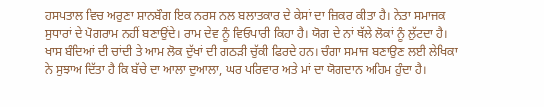ਹਸਪਤਾਲ ਵਿਚ ਅਰੁਣਾ ਸ਼ਾਨਬੌਗ ਇਕ ਨਰਸ ਨਲ ਬਲਾਤਕਾਰ ਦੇ ਕੇਸਾਂ ਦਾ ਜ਼ਿਕਰ ਕੀਤਾ ਹੈ। ਨੇਤਾ ਸਮਾਜਕ ਸੁਧਾਰਾਂ ਦੇ ਪੋਗਰਾਮ ਨਹੀਂ ਬਣਾਉਂਦੇ। ਰਾਮ ਦੇਵ ਨੂੰ ਵਿਓਪਾਰੀ ਕਿਹਾ ਹੈ। ਯੋਗ ਦੇ ਨਾਂ ਥੱਲੇ ਲੋਕਾਂ ਨੂੰ ਲੁੱਟਦਾ ਹੈ। ਖਾਸ ਬੰਦਿਆਂ ਦੀ ਚਾਂਦੀ ਤੇ ਆਮ ਲੋਕ ਦੁੱਖਾਂ ਦੀ ਗਠੜੀ ਚੁੱਕੀ ਫਿਰਦੇ ਹਨ। ਚੰਗਾ ਸਮਾਜ ਬਣਾਉਣ ਲਈ ਲੇਖਿਕਾ ਨੇ ਸੁਝਾਅ ਦਿੱਤਾ ਹੈ ਕਿ ਬੱਚੇ ਦਾ ਆਲਾ ਦੁਆਲਾ, ਘਰ ਪਰਿਵਾਰ ਅਤੇ ਮਾਂ ਦਾ ਯੋਗਦਾਨ ਅਹਿਮ ਹੁੰਦਾ ਹੈ।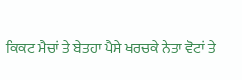ਕਿਕਟ ਮੈਚਾਂ ਤੇ ਬੇਤਹਾ ਪੈਸੇ ਖਰਚਕੇ ਨੇਤਾ ਵੋਟਾਂ ਤੇ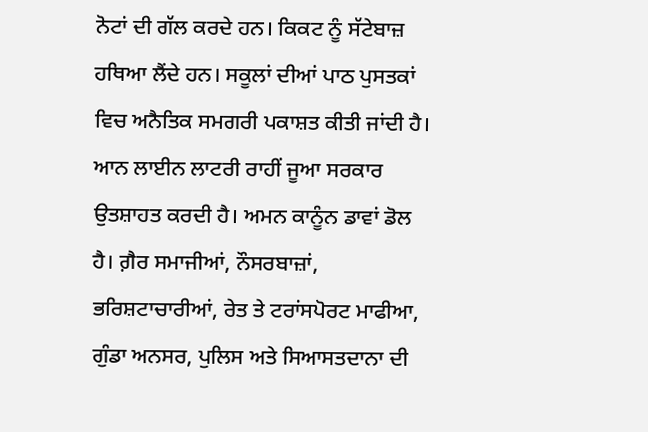ਨੋਟਾਂ ਦੀ ਗੱਲ ਕਰਦੇ ਹਨ। ਕਿਕਟ ਨੂੰ ਸੱਟੇਬਾਜ਼ ਹਥਿਆ ਲੈਂਦੇ ਹਨ। ਸਕੂਲਾਂ ਦੀਆਂ ਪਾਠ ਪੁਸਤਕਾਂ ਵਿਚ ਅਨੈਤਿਕ ਸਮਗਰੀ ਪਕਾਸ਼ਤ ਕੀਤੀ ਜਾਂਦੀ ਹੈ। ਆਨ ਲਾਈਨ ਲਾਟਰੀ ਰਾਹੀਂ ਜੂਆ ਸਰਕਾਰ ਉਤਸ਼ਾਹਤ ਕਰਦੀ ਹੈ। ਅਮਨ ਕਾਨੂੰਨ ਡਾਵਾਂ ਡੋਲ ਹੈ। ਗ਼ੈਰ ਸਮਾਜੀਆਂ, ਨੌਸਰਬਾਜ਼ਾਂ, ਭਰਿਸ਼ਟਾਚਾਰੀਆਂ, ਰੇਤ ਤੇ ਟਰਾਂਸਪੋਰਟ ਮਾਫੀਆ, ਗੁੰਡਾ ਅਨਸਰ, ਪੁਲਿਸ ਅਤੇ ਸਿਆਸਤਦਾਨਾ ਦੀ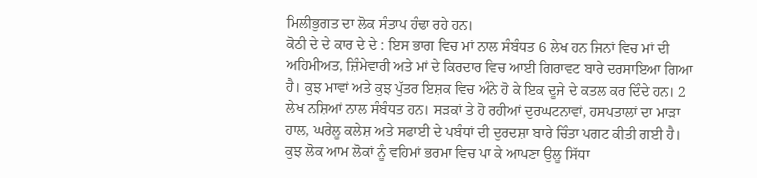ਮਿਲੀਭੁਗਤ ਦਾ ਲੋਕ ਸੰਤਾਪ ਹੰਢਾ ਰਹੇ ਹਨ।
ਕੋਠੀ ਦੇ ਦੇ ਕਾਰ ਦੇ ਦੇ : ਇਸ ਭਾਗ ਵਿਚ ਮਾਂ ਨਾਲ ਸੰਬੰਧਤ 6 ਲੇਖ ਹਨ ਜਿਨਾਂ ਵਿਚ ਮਾਂ ਦੀ ਅਹਿਮੀਅਤ, ਜ਼ਿੰਮੇਵਾਰੀ ਅਤੇ ਮਾਂ ਦੇ ਕਿਰਦਾਰ ਵਿਚ ਆਈ ਗਿਰਾਵਟ ਬਾਰੇ ਦਰਸਾਇਆ ਗਿਆ ਹੈ। ਕੁਝ ਮਾਵਾਂ ਅਤੇ ਕੁਝ ਪੁੱਤਰ ਇਸ਼ਕ ਵਿਚ ਅੰਨੇ ਹੋ ਕੇ ਇਕ ਦੂਜੇ ਦੇ ਕਤਲ ਕਰ ਦਿੰਦੇ ਹਨ। 2 ਲੇਖ ਨਸ਼ਿਆਂ ਨਾਲ ਸੰਬੰਧਤ ਹਨ। ਸੜਕਾਂ ਤੇ ਹੋ ਰਹੀਆਂ ਦੁਰਘਟਨਾਵਾਂ, ਹਸਪਤਾਲਾਂ ਦਾ ਮਾੜਾ ਹਾਲ, ਘਰੇਲੂ ਕਲੇਸ਼ ਅਤੇ ਸਫਾਈ ਦੇ ਪਬੰਧਾਂ ਦੀ ਦੁਰਦਸ਼ਾ ਬਾਰੇ ਚਿੰਤਾ ਪਗਟ ਕੀਤੀ ਗਈ ਹੈ। ਕੁਝ ਲੋਕ ਆਮ ਲੋਕਾਂ ਨੂੰ ਵਹਿਮਾਂ ਭਰਮਾ ਵਿਚ ਪਾ ਕੇ ਆਪਣਾ ਉਲੂ ਸਿੱਧਾ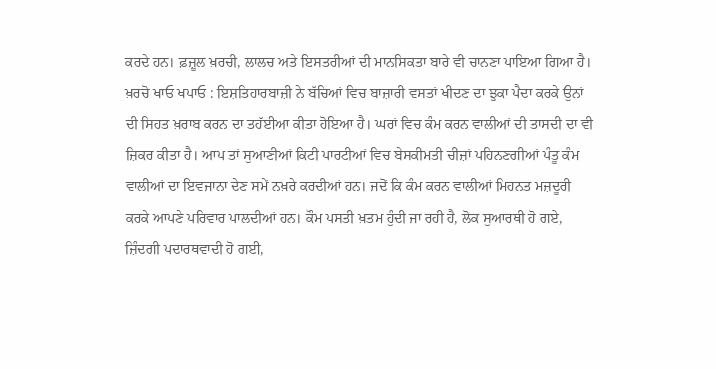ਕਰਦੇ ਹਨ। ਫ਼ਜ਼ੂਲ ਖ਼ਰਚੀ, ਲਾਲਚ ਅਤੇ ਇਸਤਰੀਆਂ ਦੀ ਮਾਨਸਿਕਤਾ ਬਾਰੇ ਵੀ ਚਾਨਣਾ ਪਾਇਆ ਗਿਆ ਹੈ।
ਖ਼ਰਚੋ ਖਾਓ ਖਪਾਓ : ਇਸ਼ਤਿਹਾਰਬਾਜ਼ੀ ਨੇ ਬੱਚਿਆਂ ਵਿਚ ਬਾਜ਼ਾਰੀ ਵਸਤਾਂ ਖੀਦਣ ਦਾ ਝੁਕਾ ਪੈਦਾ ਕਰਕੇ ਉਨਾਂ ਦੀ ਸਿਹਤ ਖ਼ਰਾਬ ਕਰਨ ਦਾ ਤਹੱਈਆ ਕੀਤਾ ਹੋਇਆ ਹੈ। ਘਰਾਂ ਵਿਚ ਕੰਮ ਕਰਨ ਵਾਲੀਆਂ ਦੀ ਤਾਸਦੀ ਦਾ ਵੀ ਜ਼ਿਕਰ ਕੀਤਾ ਹੈ। ਆਪ ਤਾਂ ਸੁਆਣੀਆਂ ਕਿਟੀ ਪਾਰਟੀਆਂ ਵਿਚ ਬੇਸਕੀਮਤੀ ਚੀਜ਼ਾਂ ਪਹਿਨਣਗੀਆਂ ਪੰਤੂ ਕੰਮ ਵਾਲੀਆਂ ਦਾ ਇਵਜਾਨਾ ਦੇਣ ਸਮੇਂ ਨਖ਼ਰੇ ਕਰਦੀਆਂ ਹਨ। ਜਦੋਂ ਕਿ ਕੰਮ ਕਰਨ ਵਾਲੀਆਂ ਮਿਹਨਤ ਮਜ਼ਦੂਰੀ ਕਰਕੇ ਆਪਣੇ ਪਰਿਵਾਰ ਪਾਲਦੀਆਂ ਹਨ। ਕੌਮ ਪਸਤੀ ਖ਼ਤਮ ਹੁੰਦੀ ਜਾ ਰਹੀ ਹੈ, ਲੋਕ ਸੁਆਰਥੀ ਹੋ ਗਏ, ਜ਼ਿੰਦਗੀ ਪਦਾਰਥਵਾਦੀ ਹੋ ਗਈ,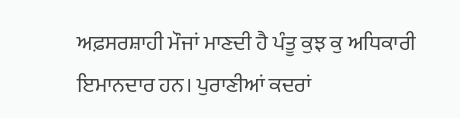ਅਫ਼ਸਰਸ਼ਾਹੀ ਮੌਜਾਂ ਮਾਣਦੀ ਹੈ ਪੰਤੂ ਕੁਝ ਕੁ ਅਧਿਕਾਰੀ ਇਮਾਨਦਾਰ ਹਨ। ਪੁਰਾਣੀਆਂ ਕਦਰਾਂ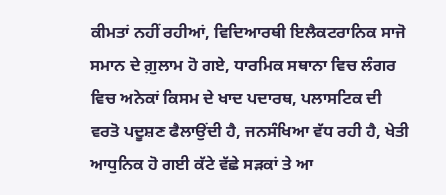ਕੀਮਤਾਂ ਨਹੀਂ ਰਹੀਆਂ, ਵਿਦਿਆਰਥੀ ਇਲੈਕਟਰਾਨਿਕ ਸਾਜੋ ਸਮਾਨ ਦੇ ਗ਼ੁਲਾਮ ਹੋ ਗਏ, ਧਾਰਮਿਕ ਸਥਾਨਾ ਵਿਚ ਲੰਗਰ ਵਿਚ ਅਨੇਕਾਂ ਕਿਸਮ ਦੇ ਖਾਦ ਪਦਾਰਥ, ਪਲਾਸਟਿਕ ਦੀ ਵਰਤੋ ਪਦੂਸ਼ਣ ਫੈਲਾਉਂਦੀ ਹੈ, ਜਨਸੰਖਿਆ ਵੱਧ ਰਹੀ ਹੈ, ਖੇਤੀ ਆਧੁਨਿਕ ਹੋ ਗਈ ਕੱਟੇ ਵੱਛੇ ਸੜਕਾਂ ਤੇ ਆ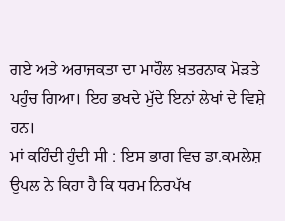ਗਏ ਅਤੇ ਅਰਾਜਕਤਾ ਦਾ ਮਾਹੌਲ ਖ਼ਤਰਨਾਕ ਮੋੜਤੇ ਪਹੁੰਚ ਗਿਆ। ਇਹ ਭਖਦੇ ਮੁੱਦੇ ਇਨਾਂ ਲੇਖਾਂ ਦੇ ਵਿਸ਼ੇ ਹਨ।
ਮਾਂ ਕਹਿੰਦੀ ਹੁੰਦੀ ਸੀ : ਇਸ ਭਾਗ ਵਿਚ ਡਾ.ਕਮਲੇਸ਼ ਉਪਲ ਨੇ ਕਿਹਾ ਹੈ ਕਿ ਧਰਮ ਨਿਰਪੱਖ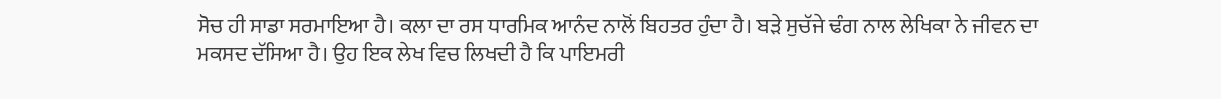ਸੋਚ ਹੀ ਸਾਡਾ ਸਰਮਾਇਆ ਹੈ। ਕਲਾ ਦਾ ਰਸ ਧਾਰਮਿਕ ਆਨੰਦ ਨਾਲੋਂ ਬਿਹਤਰ ਹੁੰਦਾ ਹੈ। ਬੜੇ ਸੁਚੱਜੇ ਢੰਗ ਨਾਲ ਲੇਖਿਕਾ ਨੇ ਜੀਵਨ ਦਾ ਮਕਸਦ ਦੱਸਿਆ ਹੈ। ਉਹ ਇਕ ਲੇਖ ਵਿਚ ਲਿਖਦੀ ਹੈ ਕਿ ਪਾਇਮਰੀ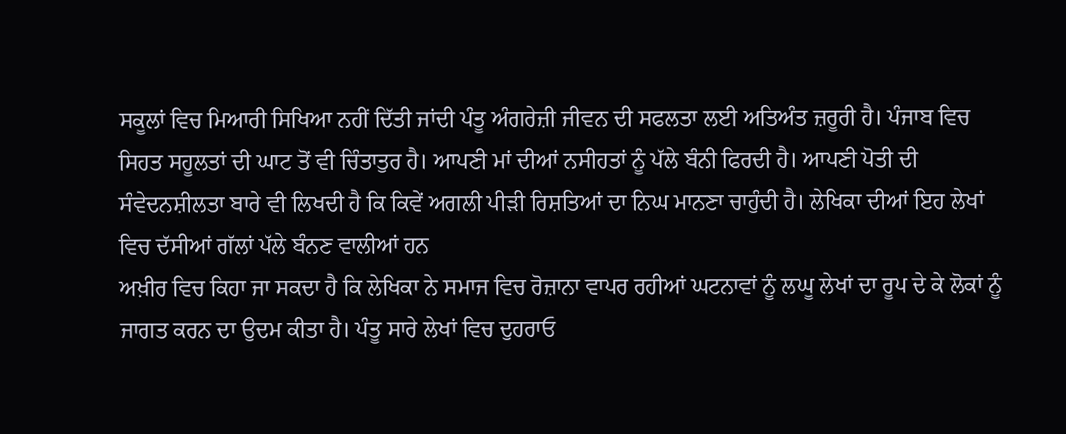ਸਕੂਲਾਂ ਵਿਚ ਮਿਆਰੀ ਸਿਖਿਆ ਨਹੀਂ ਦਿੱਤੀ ਜਾਂਦੀ ਪੰਤੂ ਅੰਗਰੇਜ਼ੀ ਜੀਵਨ ਦੀ ਸਫਲਤਾ ਲਈ ਅਤਿਅੰਤ ਜ਼ਰੂਰੀ ਹੈ। ਪੰਜਾਬ ਵਿਚ ਸਿਹਤ ਸਹੂਲਤਾਂ ਦੀ ਘਾਟ ਤੋਂ ਵੀ ਚਿੰਤਾਤੁਰ ਹੈ। ਆਪਣੀ ਮਾਂ ਦੀਆਂ ਨਸੀਹਤਾਂ ਨੂੰ ਪੱਲੇ ਬੰਨੀ ਫਿਰਦੀ ਹੈ। ਆਪਣੀ ਪੋਤੀ ਦੀ ਸੰਵੇਦਨਸ਼ੀਲਤਾ ਬਾਰੇ ਵੀ ਲਿਖਦੀ ਹੈ ਕਿ ਕਿਵੇਂ ਅਗਲੀ ਪੀੜੀ ਰਿਸ਼ਤਿਆਂ ਦਾ ਨਿਘ ਮਾਨਣਾ ਚਾਹੁੰਦੀ ਹੈ। ਲੇਖਿਕਾ ਦੀਆਂ ਇਹ ਲੇਖਾਂ ਵਿਚ ਦੱਸੀਆਂ ਗੱਲਾਂ ਪੱਲੇ ਬੰਨਣ ਵਾਲੀਆਂ ਹਨ
ਅਖ਼ੀਰ ਵਿਚ ਕਿਹਾ ਜਾ ਸਕਦਾ ਹੈ ਕਿ ਲੇਖਿਕਾ ਨੇ ਸਮਾਜ ਵਿਚ ਰੋਜ਼ਾਨਾ ਵਾਪਰ ਰਹੀਆਂ ਘਟਨਾਵਾਂ ਨੂੰ ਲਘੂ ਲੇਖਾਂ ਦਾ ਰੂਪ ਦੇ ਕੇ ਲੋਕਾਂ ਨੂੰ ਜਾਗਤ ਕਰਨ ਦਾ ਉਦਮ ਕੀਤਾ ਹੈ। ਪੰਤੂ ਸਾਰੇ ਲੇਖਾਂ ਵਿਚ ਦੁਹਰਾਓ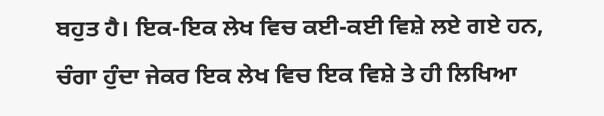ਬਹੁਤ ਹੈ। ਇਕ-ਇਕ ਲੇਖ ਵਿਚ ਕਈ-ਕਈ ਵਿਸ਼ੇ ਲਏ ਗਏ ਹਨ, ਚੰਗਾ ਹੁੰਦਾ ਜੇਕਰ ਇਕ ਲੇਖ ਵਿਚ ਇਕ ਵਿਸ਼ੇ ਤੇ ਹੀ ਲਿਖਿਆ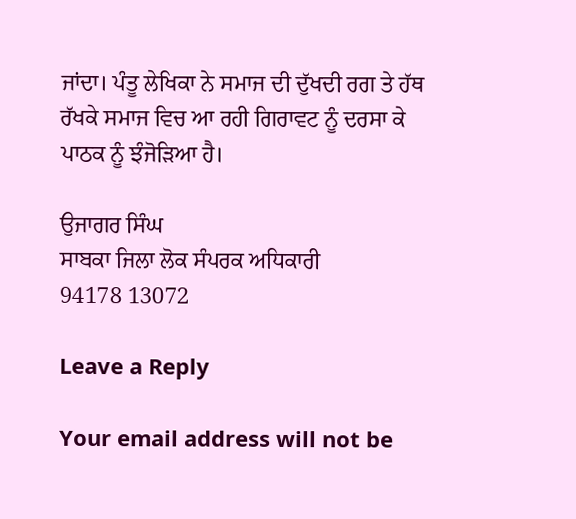ਜਾਂਦਾ। ਪੰਤੂ ਲੇਖਿਕਾ ਨੇ ਸਮਾਜ ਦੀ ਦੁੱਖਦੀ ਰਗ ਤੇ ਹੱਥ ਰੱਖਕੇ ਸਮਾਜ ਵਿਚ ਆ ਰਹੀ ਗਿਰਾਵਟ ਨੂੰ ਦਰਸਾ ਕੇ ਪਾਠਕ ਨੂੰ ਝੰਜੋੜਿਆ ਹੈ।

ਉਜਾਗਰ ਸਿੰਘ
ਸਾਬਕਾ ਜਿਲਾ ਲੋਕ ਸੰਪਰਕ ਅਧਿਕਾਰੀ
94178 13072

Leave a Reply

Your email address will not be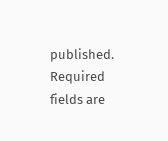published. Required fields are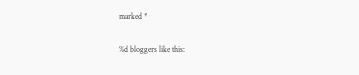marked *

%d bloggers like this: